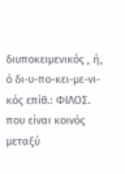διυποκειμενικός , ή, ό δι-υ-πο-κει-με-νι-κός επίθ.: ΦΙΛΟΣ. που είναι κοινός μεταξύ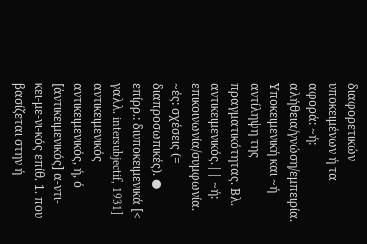διαφορετικών υποκειμένων ή τα αφορά: ~ή: αλήθεια/γνώση/εμπειρία. Υποκειμενική και ~ή αντίληψη της πραγματικότητας. Βλ. αντικειμενικός.|| ~ή: επικοινωνία/συμφωνία. ~ές: σχέσεις (= διαπροσωπικές). ● επίρρ.: διυποκειμενικά [< γαλλ. intersubjectif, 1931]
αντικειμενικός
αντικειμενικός, ή, ό [ἀντικειμενικός] α-ντι-κει-με-νι-κός επίθ. 1. που βασίζεται στην ή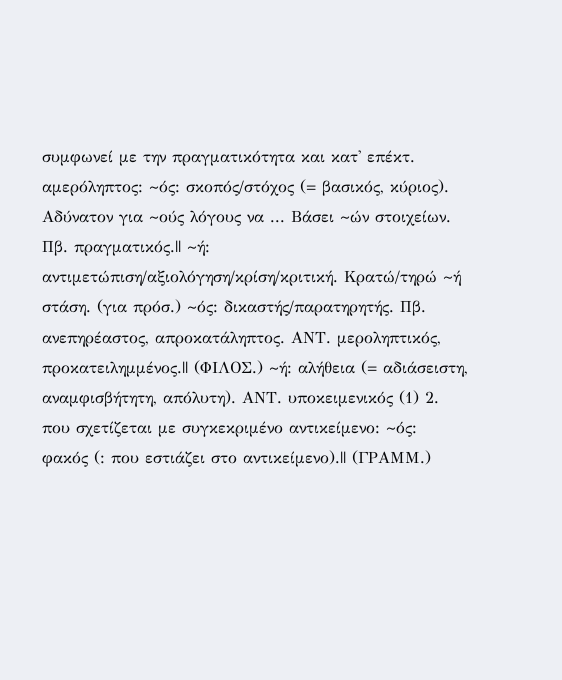συμφωνεί με την πραγματικότητα και κατ' επέκτ. αμερόληπτος: ~ός: σκοπός/στόχος (= βασικός, κύριος). Αδύνατον για ~ούς λόγους να ... Βάσει ~ών στοιχείων. Πβ. πραγματικός.|| ~ή: αντιμετώπιση/αξιολόγηση/κρίση/κριτική. Κρατώ/τηρώ ~ή στάση. (για πρόσ.) ~ός: δικαστής/παρατηρητής. Πβ. ανεπηρέαστος, απροκατάληπτος. ΑΝΤ. μεροληπτικός, προκατειλημμένος.|| (ΦΙΛΟΣ.) ~ή: αλήθεια (= αδιάσειστη, αναμφισβήτητη, απόλυτη). ΑΝΤ. υποκειμενικός (1) 2. που σχετίζεται με συγκεκριμένο αντικείμενο: ~ός: φακός (: που εστιάζει στο αντικείμενο).|| (ΓΡΑΜΜ.)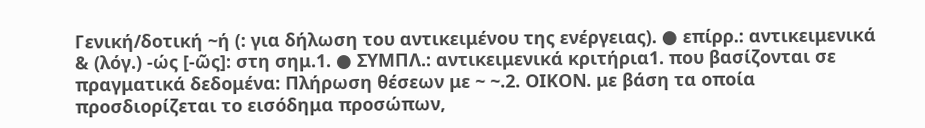Γενική/δοτική ~ή (: για δήλωση του αντικειμένου της ενέργειας). ● επίρρ.: αντικειμενικά & (λόγ.) -ώς [-ῶς]: στη σημ.1. ● ΣΥΜΠΛ.: αντικειμενικά κριτήρια1. που βασίζονται σε πραγματικά δεδομένα: Πλήρωση θέσεων με ~ ~.2. ΟΙΚΟΝ. με βάση τα οποία προσδιορίζεται το εισόδημα προσώπων,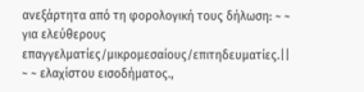ανεξάρτητα από τη φορολογική τους δήλωση: ~ ~ για ελεύθερους επαγγελματίες/μικρομεσαίους/επιτηδευματίες.|| ~ ~ ελαχίστου εισοδήματος.,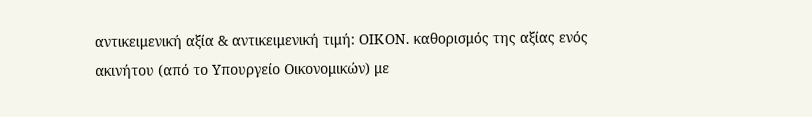αντικειμενική αξία & αντικειμενική τιμή: ΟΙΚΟΝ. καθορισμός της αξίας ενός ακινήτου (από το Υπουργείο Οικονομικών) με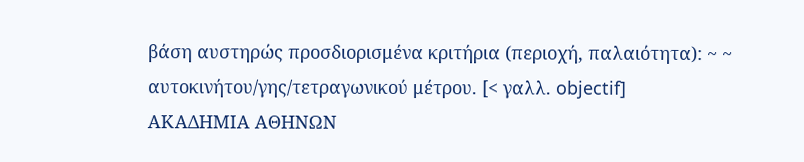βάση αυστηρώς προσδιορισμένα κριτήρια (περιοχή, παλαιότητα): ~ ~ αυτοκινήτου/γης/τετραγωνικού μέτρου. [< γαλλ. objectif]
ΑΚΑΔΗΜΙΑ ΑΘΗΝΩΝ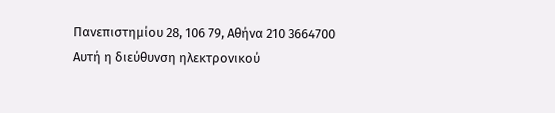Πανεπιστημίου 28, 106 79, Αθήνα 210 3664700 Αυτή η διεύθυνση ηλεκτρονικού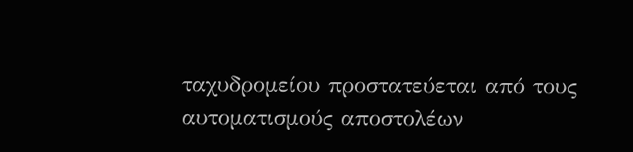ταχυδρομείου προστατεύεται από τους αυτοματισμούς αποστολέων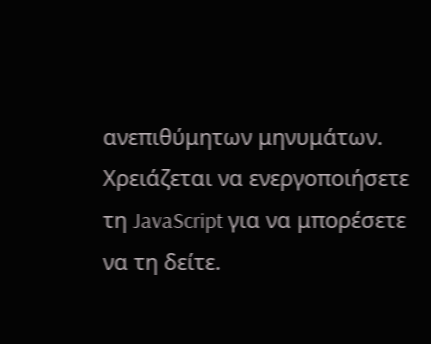ανεπιθύμητων μηνυμάτων. Χρειάζεται να ενεργοποιήσετε τη JavaScript για να μπορέσετε να τη δείτε.